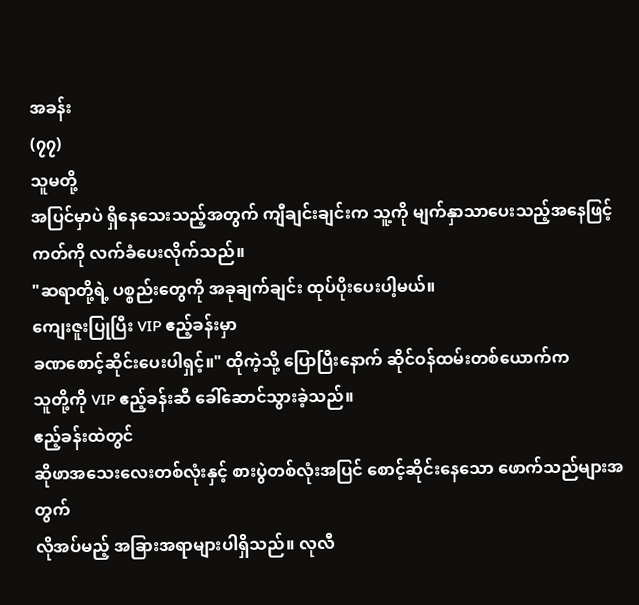အခန်း
(၇၇)
သူမတို့
အပြင်မှာပဲ ရှိနေသေးသည့်အတွက် ကျီချင်းချင်းက သူ့ကို မျက်နှာသာပေးသည့်အနေဖြင့်
ကတ်ကို လက်ခံပေးလိုက်သည်။
"ဆရာတို့ရဲ့ ပစ္စည်းတွေကို အခုချက်ချင်း ထုပ်ပိုးပေးပါ့မယ်။
ကျေးဇူးပြုပြီး VIP ဧည့်ခန်းမှာ
ခဏစောင့်ဆိုင်းပေးပါရှင့်။" ထိုကဲ့သို့ ပြောပြီးနောက် ဆိုင်ဝန်ထမ်းတစ်ယောက်က
သူတို့ကို VIP ဧည့်ခန်းဆီ ခေါ်ဆောင်သွားခဲ့သည်။
ဧည့်ခန်းထဲတွင်
ဆိုဖာအသေးလေးတစ်လုံးနှင့် စားပွဲတစ်လုံးအပြင် စောင့်ဆိုင်းနေသော ဖောက်သည်များအတွက်
လိုအပ်မည့် အခြားအရာများပါရှိသည်။ လုလီ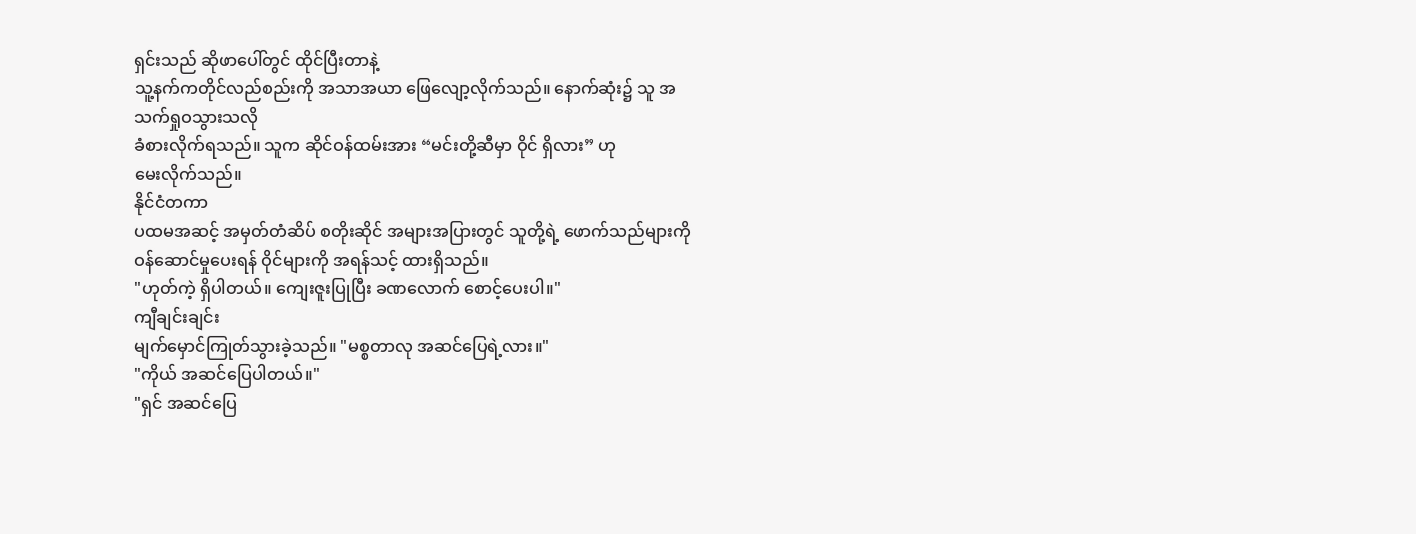ရှင်းသည် ဆိုဖာပေါ်တွင် ထိုင်ပြီးတာနဲ့
သူ့နက်ကတိုင်လည်စည်းကို အသာအယာ ဖြေလျော့လိုက်သည်။ နောက်ဆုံး၌ သူ အသက်ရှုဝသွားသလို
ခံစားလိုက်ရသည်။ သူက ဆိုင်ဝန်ထမ်းအား “မင်းတို့ဆီမှာ ဝိုင် ရှိလား” ဟု
မေးလိုက်သည်။
နိုင်ငံတကာ
ပထမအဆင့် အမှတ်တံဆိပ် စတိုးဆိုင် အများအပြားတွင် သူတို့ရဲ့ ဖောက်သည်များကို
ဝန်ဆောင်မှုပေးရန် ဝိုင်များကို အရန်သင့် ထားရှိသည်။
"ဟုတ်ကဲ့ ရှိပါတယ်။ ကျေးဇူးပြုပြီး ခဏလောက် စောင့်ပေးပါ။"
ကျီချင်းချင်း
မျက်မှောင်ကြုတ်သွားခဲ့သည်။ "မစ္စတာလု အဆင်ပြေရဲ့လား။"
"ကိုယ် အဆင်ပြေပါတယ်။"
"ရှင် အဆင်ပြေ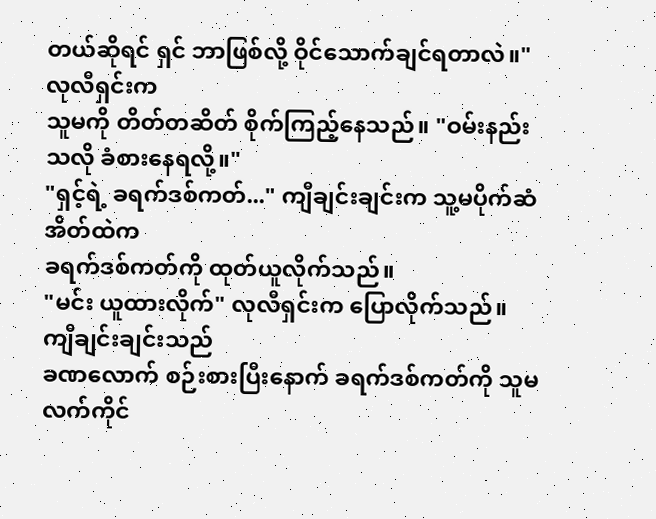တယ်ဆိုရင် ရှင် ဘာဖြစ်လို့ ဝိုင်သောက်ချင်ရတာလဲ။"
လုလီရှင်းက
သူမကို တိတ်တဆိတ် စိုက်ကြည့်နေသည်။ "ဝမ်းနည်းသလို ခံစားနေရလို့။"
"ရှင့်ရဲ့ ခရက်ဒစ်ကတ်..." ကျီချင်းချင်းက သူ့မပိုက်ဆံအိတ်ထဲက
ခရက်ဒစ်ကတ်ကို ထုတ်ယူလိုက်သည်။
"မင်း ယူထားလိုက်" လုလီရှင်းက ပြောလိုက်သည်။
ကျီချင်းချင်းသည်
ခဏလောက် စဉ်းစားပြီးနောက် ခရက်ဒစ်ကတ်ကို သူမလက်ကိုင်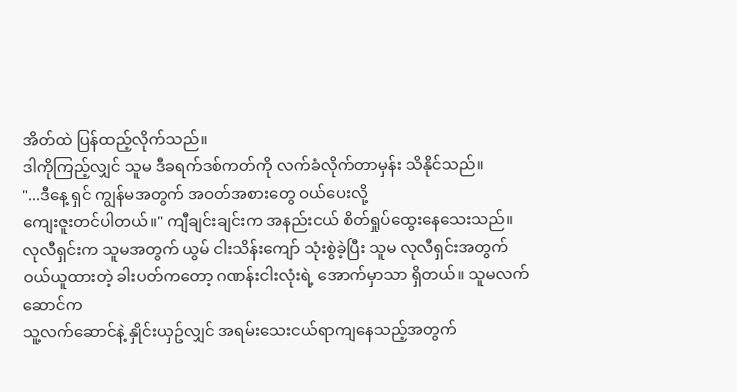အိတ်ထဲ ပြန်ထည့်လိုက်သည်။
ဒါကိုကြည့်လျှင် သူမ ဒီခရက်ဒစ်ကတ်ကို လက်ခံလိုက်တာမှန်း သိနိုင်သည်။
"...ဒီနေ့ ရှင် ကျွန်မအတွက် အဝတ်အစားတွေ ဝယ်ပေးလို့
ကျေးဇူးတင်ပါတယ်။" ကျီချင်းချင်းက အနည်းငယ် စိတ်ရှုပ်ထွေးနေသေးသည်။
လုလီရှင်းက သူမအတွက် ယွမ် ငါးသိန်းကျော် သုံးစွဲခဲ့ပြီး သူမ လုလီရှင်းအတွက်
ဝယ်ယူထားတဲ့ ခါးပတ်ကတော့ ဂဏန်းငါးလုံးရဲ့ အောက်မှာသာ ရှိတယ်။ သူမလက်ဆောင်က
သူ့လက်ဆောင်နဲ့ နှိုင်းယှဥ်လျှင် အရမ်းသေးငယ်ရာကျနေသည့်အတွက်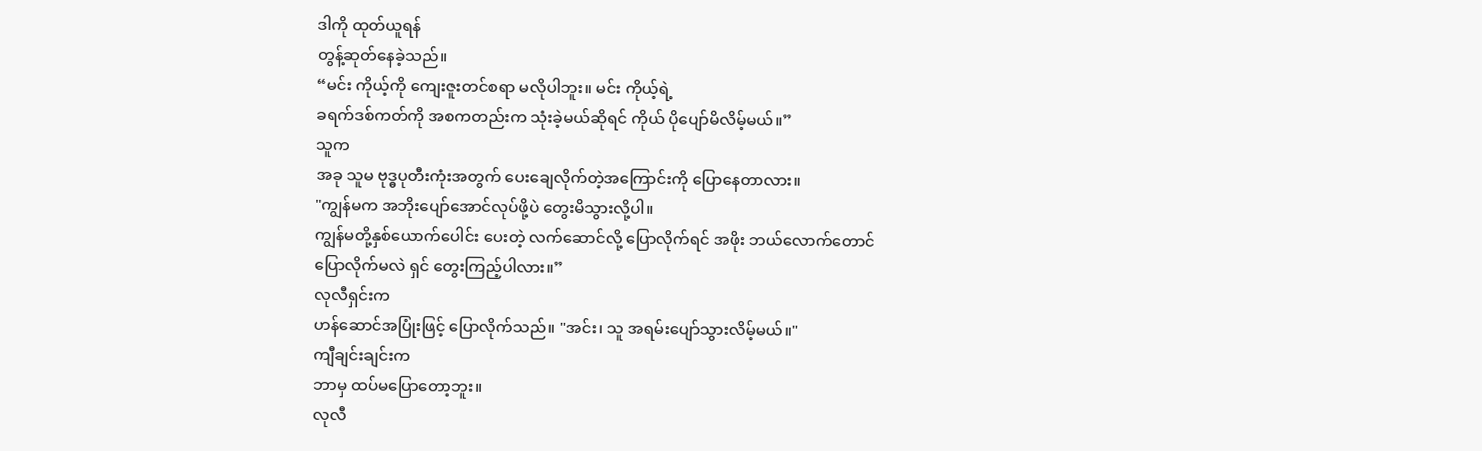ဒါကို ထုတ်ယူရန်
တွန့်ဆုတ်နေခဲ့သည်။
“မင်း ကိုယ့်ကို ကျေးဇူးတင်စရာ မလိုပါဘူး။ မင်း ကိုယ့်ရဲ့
ခရက်ဒစ်ကတ်ကို အစကတည်းက သုံးခဲ့မယ်ဆိုရင် ကိုယ် ပိုပျော်မိလိမ့်မယ်။”
သူက
အခု သူမ ဗုဒ္ဓပုတီးကုံးအတွက် ပေးချေလိုက်တဲ့အကြောင်းကို ပြောနေတာလား။
"ကျွန်မက အဘိုးပျော်အောင်လုပ်ဖို့ပဲ တွေးမိသွားလို့ပါ။
ကျွန်မတို့နှစ်ယောက်ပေါင်း ပေးတဲ့ လက်ဆောင်လို့ ပြောလိုက်ရင် အဖိုး ဘယ်လောက်တောင်
ပြောလိုက်မလဲ ရှင် တွေးကြည့်ပါလား။”
လုလီရှင်းက
ဟန်ဆောင်အပြုံးဖြင့် ပြောလိုက်သည်။ "အင်း၊ သူ အရမ်းပျော်သွားလိမ့်မယ်။"
ကျီချင်းချင်းက
ဘာမှ ထပ်မပြောတော့ဘူး။
လုလီ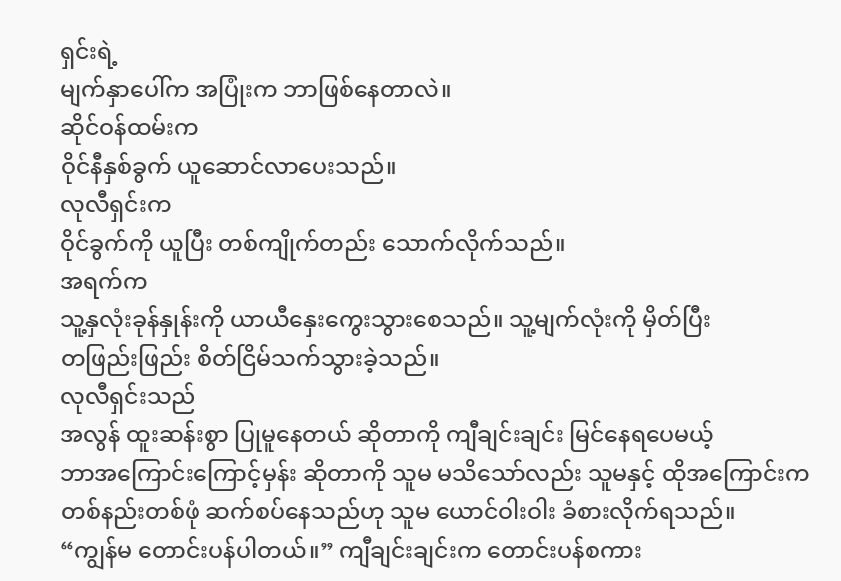ရှင်းရဲ့
မျက်နှာပေါ်က အပြုံးက ဘာဖြစ်နေတာလဲ။
ဆိုင်ဝန်ထမ်းက
ဝိုင်နီနှစ်ခွက် ယူဆောင်လာပေးသည်။
လုလီရှင်းက
ဝိုင်ခွက်ကို ယူပြီး တစ်ကျိုက်တည်း သောက်လိုက်သည်။
အရက်က
သူ့နှလုံးခုန်နှုန်းကို ယာယီနှေးကွေးသွားစေသည်။ သူ့မျက်လုံးကို မှိတ်ပြီး
တဖြည်းဖြည်း စိတ်ငြိမ်သက်သွားခဲ့သည်။
လုလီရှင်းသည်
အလွန် ထူးဆန်းစွာ ပြုမူနေတယ် ဆိုတာကို ကျီချင်းချင်း မြင်နေရပေမယ့်
ဘာအကြောင်းကြောင့်မှန်း ဆိုတာကို သူမ မသိသော်လည်း သူမနှင့် ထိုအကြောင်းက
တစ်နည်းတစ်ဖုံ ဆက်စပ်နေသည်ဟု သူမ ယောင်ဝါးဝါး ခံစားလိုက်ရသည်။
“ကျွန်မ တောင်းပန်ပါတယ်။” ကျီချင်းချင်းက တောင်းပန်စကား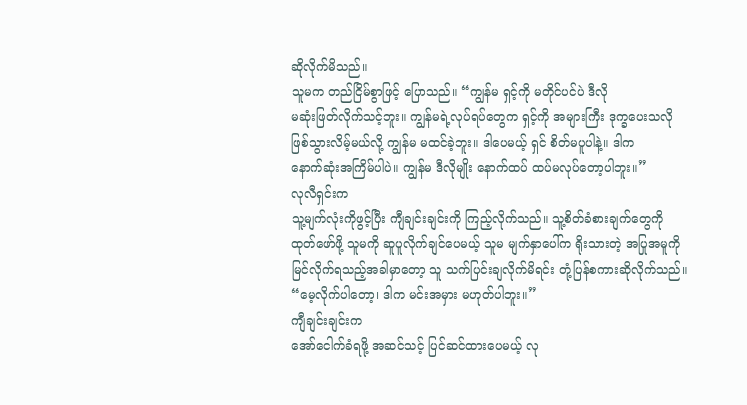ဆိုလိုက်မိသည်။
သူမက တည်ငြိမ်စွာဖြင့် ပြောသည်။ “ကျွန်မ ရှင့်ကို မတိုင်ပင်ပဲ ဒီလို
မဆုံးဖြတ်လိုက်သင့်ဘူး။ ကျွန်မရဲ့လုပ်ရပ်တွေက ရှင့်ကို အများကြီး ဒုက္ခပေးသလို
ဖြစ်သွားလိမ့်မယ်လို့ ကျွန်မ မထင်ခဲ့ဘူး။ ဒါပေမယ့် ရှင် စိတ်မပူပါနဲ့။ ဒါက
နောက်ဆုံးအကြိမ်ပါပဲ။ ကျွန်မ ဒီလိုမျိုး နောက်ထပ် ထပ်မလုပ်တော့ပါဘူး။”
လုလီရှင်းက
သူ့မျက်လုံးကိုဖွင့်ပြီး ကျီချင်းချင်းကို ကြည့်လိုက်သည်။ သူ့စိတ်ခံစားချက်တွေကို
ထုတ်ဖော်ဖို့ သူမကို ဆူပူလိုက်ချင်ပေမယ့် သူမ မျက်နှာပေါ်က ရိုးသားတဲ့ အပြုအမူကို
မြင်လိုက်ရသည့်အခါမှာတော့ သူ သက်ပြင်းချလိုက်မိရင်း တုံ့ပြန်စကားဆိုလိုက်သည်။
“မေ့လိုက်ပါတော့၊ ဒါက မင်းအမှား မဟုတ်ပါဘူး။”
ကျီချင်းချင်းက
အော်ငေါက်ခံရဖို့ အဆင်သင့် ပြင်ဆင်ထားပေမယ့် လု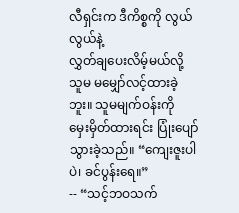လီရှင်းက ဒီကိစ္စကို လွယ်လွယ်နဲ့
လွှတ်ချပေးလိမ့်မယ်လို့ သူမ မမျှော်လင့်ထားခဲ့ဘူး။ သူမမျက်ဝန်းကို
မှေးမှိတ်ထားရင်း ပြုံးပျော်သွားခဲ့သည်။ “ကျေးဇူးပါပဲ၊ ခင်ပွန်းရေ။”
-- “သင့်ဘဝသက်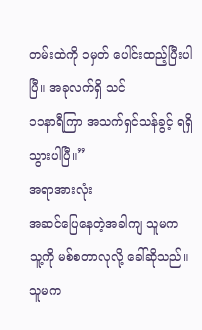တမ်းထဲကို ၁မှတ် ပေါင်းထည့်ပြီးပါပြီ။ အခုလက်ရှိ သင်
၁၁နာရီကြာ အသက်ရှင်သန်ခွင့် ရရှိသွားပါပြီ။”
အရာအားလုံး
အဆင်ပြေနေတဲ့အခါကျ သူမက သူ့ကို မစ်စတာလုလို့ ခေါ်ဆိုသည်။ သူမက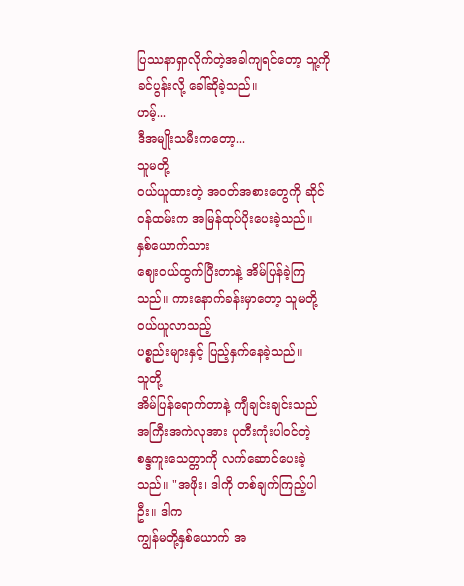ပြဿနာရှာလိုက်တဲ့အခါကျရင်တော့ သူ့ကို ခင်ပွန်းလို့ ခေါ်ဆိုခဲ့သည်။
ဟမ့်...
ဒီအမျိုးသမီးကတော့...
သူမတို့
ဝယ်ယူထားတဲ့ အဝတ်အစားတွေကို ဆိုင်ဝန်ထမ်းက အမြန်ထုပ်ပိုးပေးခဲ့သည်။
နှစ်ယောက်သား
ဈေးဝယ်ထွက်ပြီးတာနဲ့ အိမ်ပြန်ခဲ့ကြသည်။ ကားနောက်ခန်းမှာတော့ သူမတို့ ဝယ်ယူလာသည့်
ပစ္စည်းများနှင့် ပြည့်နှက်နေခဲ့သည်။
သူတို့
အိမ်ပြန်ရောက်တာနဲ့ ကျီချင်းချင်းသည် အကြီးအကဲလုအား ပုတီးကုံးပါဝင်တဲ့
စန္ဒကူးသေတ္တာကို လက်ဆောင်ပေးခဲ့သည်။ "အဖိုး၊ ဒါကို တစ်ချက်ကြည့်ပါဦး။ ဒါက
ကျွန်မတို့နှစ်ယောက် အ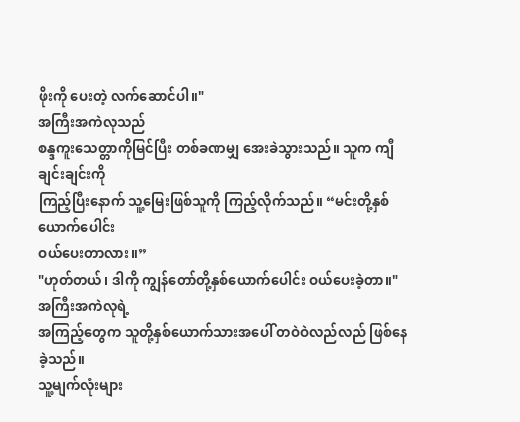ဖိုးကို ပေးတဲ့ လက်ဆောင်ပါ။"
အကြီးအကဲလုသည်
စန္ဒကူးသေတ္တာကိုမြင်ပြီး တစ်ခဏမျှ အေးခဲသွားသည်။ သူက ကျီချင်းချင်းကို
ကြည့်ပြီးနောက် သူ့မြေးဖြစ်သူကို ကြည့်လိုက်သည်။ “မင်းတို့နှစ်ယောက်ပေါင်း
ဝယ်ပေးတာလား။”
"ဟုတ်တယ်၊ ဒါကို ကျွန်တော်တို့နှစ်ယောက်ပေါင်း ဝယ်ပေးခဲ့တာ။"
အကြီးအကဲလုရဲ့
အကြည့်တွေက သူတို့နှစ်ယောက်သားအပေါ် တဝဲဝဲလည်လည် ဖြစ်နေခဲ့သည်။
သူ့မျက်လုံးများ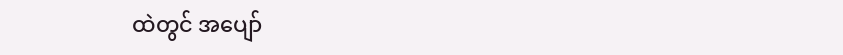ထဲတွင် အပျော်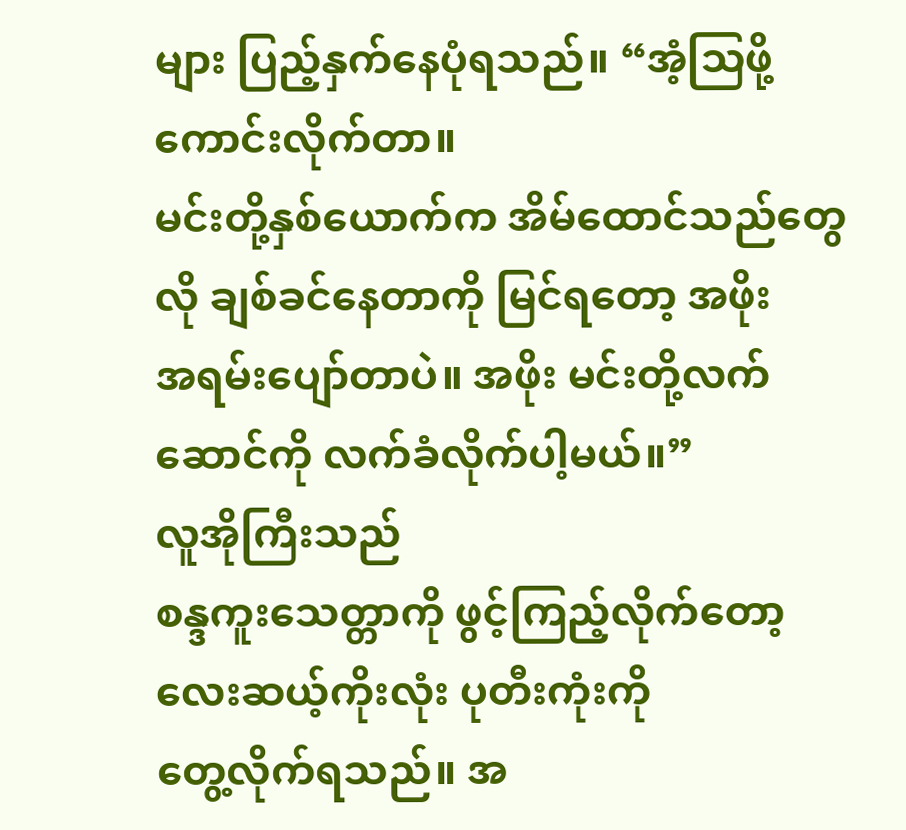များ ပြည့်နှက်နေပုံရသည်။ “အံ့သြဖို့ ကောင်းလိုက်တာ။
မင်းတို့နှစ်ယောက်က အိမ်ထောင်သည်တွေလို ချစ်ခင်နေတာကို မြင်ရတော့ အဖိုး
အရမ်းပျော်တာပဲ။ အဖိုး မင်းတို့လက်ဆောင်ကို လက်ခံလိုက်ပါ့မယ်။”
လူအိုကြီးသည်
စန္ဒကူးသေတ္တာကို ဖွင့်ကြည့်လိုက်တော့ လေးဆယ့်ကိုးလုံး ပုတီးကုံးကို
တွေ့လိုက်ရသည်။ အ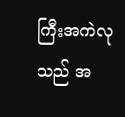ကြီးအကဲလုသည် အ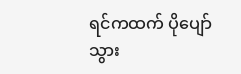ရင်ကထက် ပိုပျော်သွား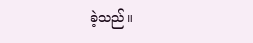ခဲ့သည်။